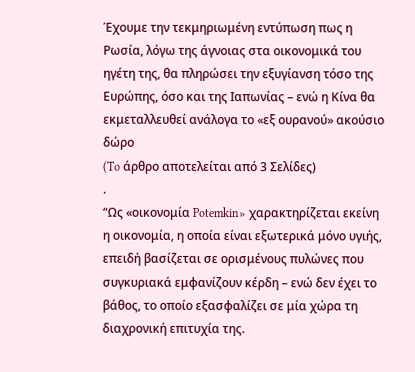Έχουμε την τεκμηριωμένη εντύπωση πως η Ρωσία, λόγω της άγνοιας στα οικονομικά του ηγέτη της, θα πληρώσει την εξυγίανση τόσο της Ευρώπης, όσο και της Ιαπωνίας – ενώ η Κίνα θα εκμεταλλευθεί ανάλογα το «εξ ουρανού» ακούσιο δώρο
(To άρθρο αποτελείται από 3 Σελίδες)
.
“Ως «οικονομία Potemkin» χαρακτηρίζεται εκείνη η οικονομία, η οποία είναι εξωτερικά μόνο υγιής, επειδή βασίζεται σε ορισμένους πυλώνες που συγκυριακά εμφανίζουν κέρδη – ενώ δεν έχει το βάθος, το οποίο εξασφαλίζει σε μία χώρα τη διαχρονική επιτυχία της.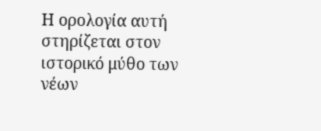Η ορολογία αυτή στηρίζεται στον ιστορικό μύθο των νέων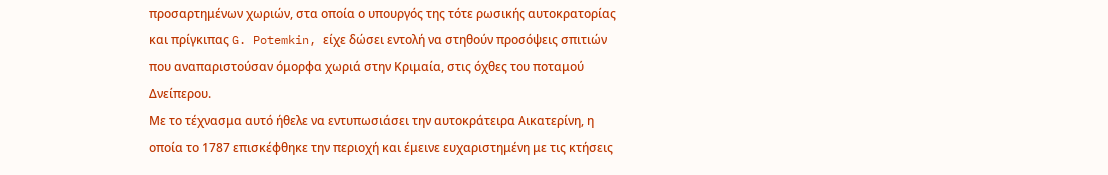προσαρτημένων χωριών, στα οποία ο υπουργός της τότε ρωσικής αυτοκρατορίας και πρίγκιπας G. Potemkin, είχε δώσει εντολή να στηθούν προσόψεις σπιτιών που αναπαριστούσαν όμορφα χωριά στην Κριμαία, στις όχθες του ποταμού Δνείπερου.
Με το τέχνασμα αυτό ήθελε να εντυπωσιάσει την αυτοκράτειρα Αικατερίνη, η οποία το 1787 επισκέφθηκε την περιοχή και έμεινε ευχαριστημένη με τις κτήσεις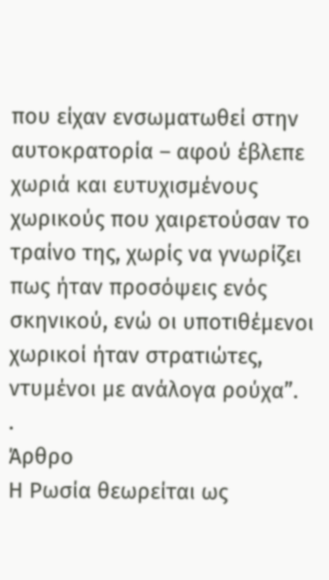που είχαν ενσωματωθεί στην αυτοκρατορία – αφού έβλεπε χωριά και ευτυχισμένους χωρικούς που χαιρετούσαν το τραίνο της, χωρίς να γνωρίζει πως ήταν προσόψεις ενός σκηνικού, ενώ οι υποτιθέμενοι χωρικοί ήταν στρατιώτες, ντυμένοι με ανάλογα ρούχα”.
.
Άρθρο
Η Ρωσία θεωρείται ως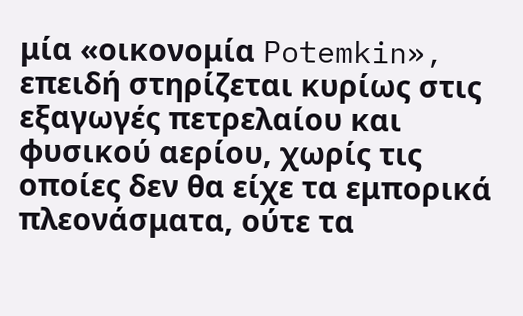μία «οικονομία Potemkin», επειδή στηρίζεται κυρίως στις εξαγωγές πετρελαίου και φυσικού αερίου, χωρίς τις οποίες δεν θα είχε τα εμπορικά πλεονάσματα, ούτε τα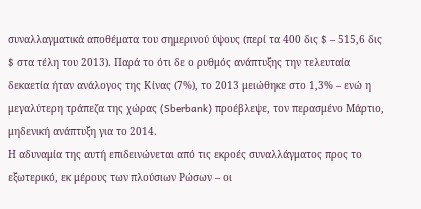συναλλαγματικά αποθέματα του σημερινού ύψους (περί τα 400 δις $ – 515,6 δις $ στα τέλη του 2013). Παρά το ότι δε ο ρυθμός ανάπτυξης την τελευταία δεκαετία ήταν ανάλογος της Κίνας (7%), το 2013 μειώθηκε στο 1,3% – ενώ η μεγαλύτερη τράπεζα της χώρας (Sberbank) προέβλεψε, τον περασμένο Μάρτιο, μηδενική ανάπτυξη για το 2014.
Η αδυναμία της αυτή επιδεινώνεται από τις εκροές συναλλάγματος προς το εξωτερικό, εκ μέρους των πλούσιων Ρώσων – οι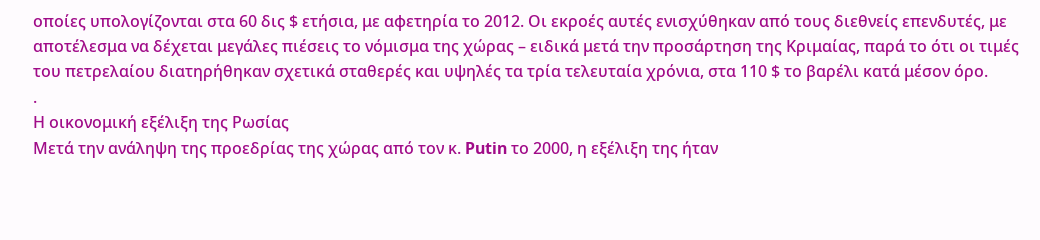οποίες υπολογίζονται στα 60 δις $ ετήσια, με αφετηρία το 2012. Οι εκροές αυτές ενισχύθηκαν από τους διεθνείς επενδυτές, με αποτέλεσμα να δέχεται μεγάλες πιέσεις το νόμισμα της χώρας – ειδικά μετά την προσάρτηση της Κριμαίας, παρά το ότι οι τιμές του πετρελαίου διατηρήθηκαν σχετικά σταθερές και υψηλές τα τρία τελευταία χρόνια, στα 110 $ το βαρέλι κατά μέσον όρο.
.
Η οικονομική εξέλιξη της Ρωσίας
Μετά την ανάληψη της προεδρίας της χώρας από τον κ. Putin το 2000, η εξέλιξη της ήταν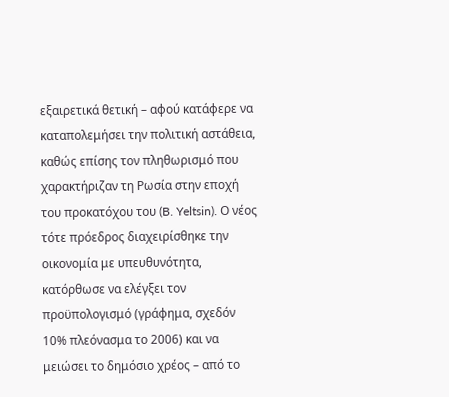εξαιρετικά θετική – αφού κατάφερε να καταπολεμήσει την πολιτική αστάθεια, καθώς επίσης τον πληθωρισμό που χαρακτήριζαν τη Ρωσία στην εποχή του προκατόχου του (B. Yeltsin). Ο νέος τότε πρόεδρος διαχειρίσθηκε την οικονομία με υπευθυνότητα, κατόρθωσε να ελέγξει τον προϋπολογισμό (γράφημα, σχεδόν 10% πλεόνασμα το 2006) και να μειώσει το δημόσιο χρέος – από το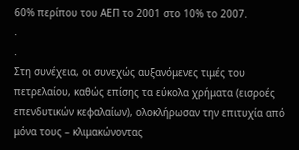60% περίπου του ΑΕΠ το 2001 στο 10% το 2007.
.
.
Στη συνέχεια, οι συνεχώς αυξανόμενες τιμές του πετρελαίου, καθώς επίσης τα εύκολα χρήματα (εισροές επενδυτικών κεφαλαίων), ολοκλήρωσαν την επιτυχία από μόνα τους – κλιμακώνοντας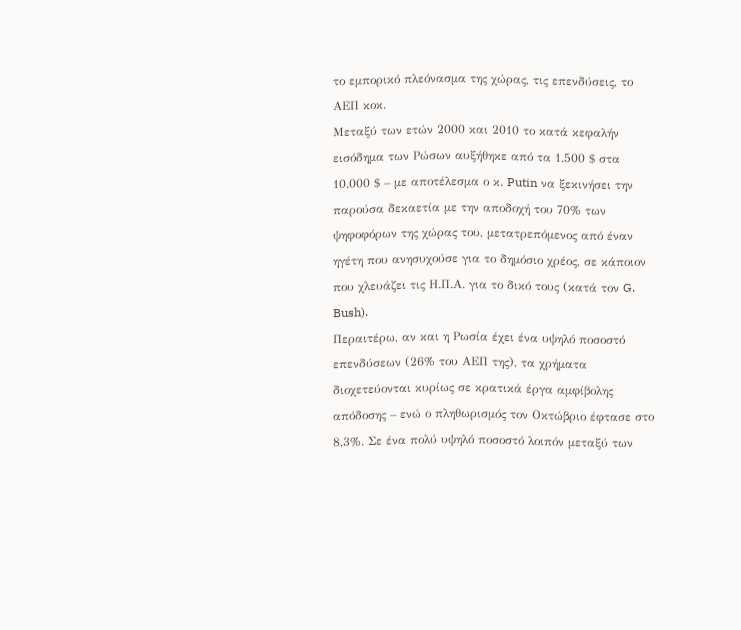το εμπορικό πλεόνασμα της χώρας, τις επενδύσεις, το ΑΕΠ κοκ.
Μεταξύ των ετών 2000 και 2010 το κατά κεφαλήν εισόδημα των Ρώσων αυξήθηκε από τα 1.500 $ στα 10.000 $ – με αποτέλεσμα ο κ. Putin να ξεκινήσει την παρούσα δεκαετία με την αποδοχή του 70% των ψηφοφόρων της χώρας του, μετατρεπόμενος από έναν ηγέτη που ανησυχούσε για το δημόσιο χρέος, σε κάποιον που χλευάζει τις Η.Π.Α. για το δικό τους (κατά τον G. Bush).
Περαιτέρω, αν και η Ρωσία έχει ένα υψηλό ποσοστό επενδύσεων (26% του ΑΕΠ της), τα χρήματα διοχετεύονται κυρίως σε κρατικά έργα αμφίβολης απόδοσης – ενώ ο πληθωρισμός τον Οκτώβριο έφτασε στο 8,3%. Σε ένα πολύ υψηλό ποσοστό λοιπόν μεταξύ των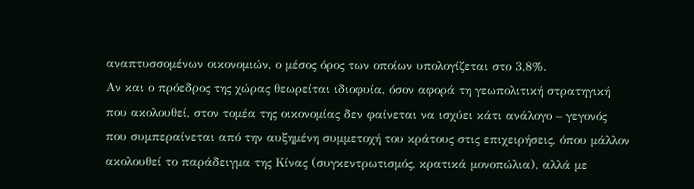αναπτυσσομένων οικονομιών, ο μέσος όρος των οποίων υπολογίζεται στο 3,8%.
Αν και ο πρόεδρος της χώρας θεωρείται ιδιοφυία, όσον αφορά τη γεωπολιτική στρατηγική που ακολουθεί, στον τομέα της οικονομίας δεν φαίνεται να ισχύει κάτι ανάλογο – γεγονός που συμπεραίνεται από την αυξημένη συμμετοχή του κράτους στις επιχειρήσεις, όπου μάλλον ακολουθεί το παράδειγμα της Κίνας (συγκεντρωτισμός, κρατικά μονοπώλια), αλλά με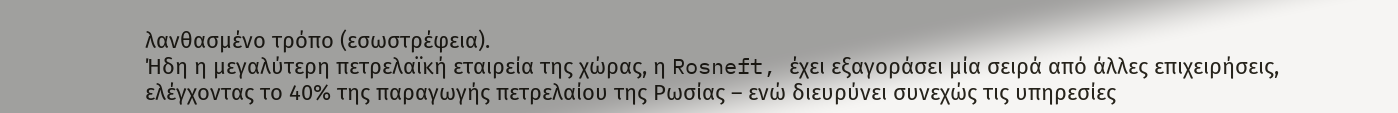λανθασμένο τρόπο (εσωστρέφεια).
Ήδη η μεγαλύτερη πετρελαϊκή εταιρεία της χώρας, η Rosneft, έχει εξαγοράσει μία σειρά από άλλες επιχειρήσεις, ελέγχοντας το 40% της παραγωγής πετρελαίου της Ρωσίας – ενώ διευρύνει συνεχώς τις υπηρεσίες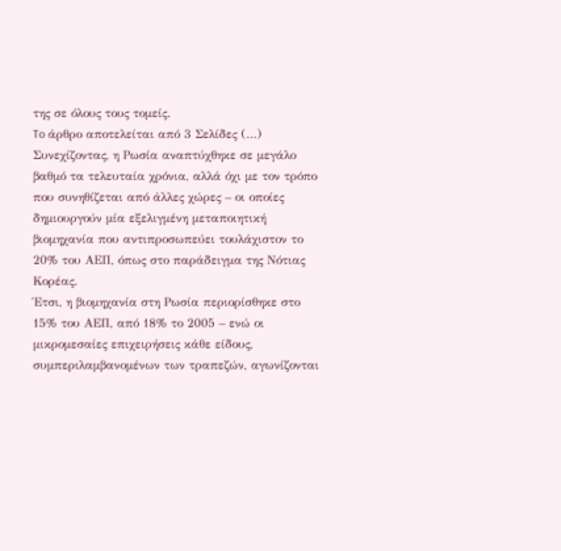της σε όλους τους τομείς.
To άρθρο αποτελείται από 3 Σελίδες (…)
Συνεχίζοντας, η Ρωσία αναπτύχθηκε σε μεγάλο βαθμό τα τελευταία χρόνια, αλλά όχι με τον τρόπο που συνηθίζεται από άλλες χώρες – οι οποίες δημιουργούν μία εξελιγμένη μεταποιητική βιομηχανία που αντιπροσωπεύει τουλάχιστον το 20% του ΑΕΠ, όπως στο παράδειγμα της Νότιας Κορέας.
Έτσι, η βιομηχανία στη Ρωσία περιορίσθηκε στο 15% του ΑΕΠ, από 18% το 2005 – ενώ οι μικρομεσαίες επιχειρήσεις κάθε είδους, συμπεριλαμβανομένων των τραπεζών, αγωνίζονται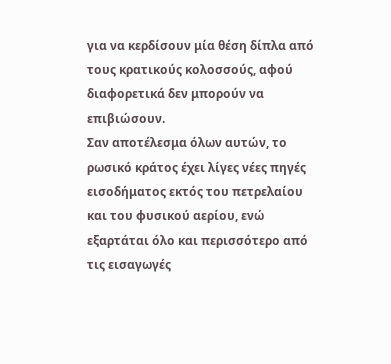για να κερδίσουν μία θέση δίπλα από τους κρατικούς κολοσσούς, αφού διαφορετικά δεν μπορούν να επιβιώσουν.
Σαν αποτέλεσμα όλων αυτών, το ρωσικό κράτος έχει λίγες νέες πηγές εισοδήματος εκτός του πετρελαίου και του φυσικού αερίου, ενώ εξαρτάται όλο και περισσότερο από τις εισαγωγές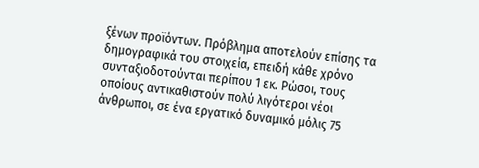ξένων προϊόντων. Πρόβλημα αποτελούν επίσης τα δημογραφικά του στοιχεία, επειδή κάθε χρόνο συνταξιοδοτούνται περίπου 1 εκ. Ρώσοι, τους οποίους αντικαθιστούν πολύ λιγότεροι νέοι άνθρωποι, σε ένα εργατικό δυναμικό μόλις 75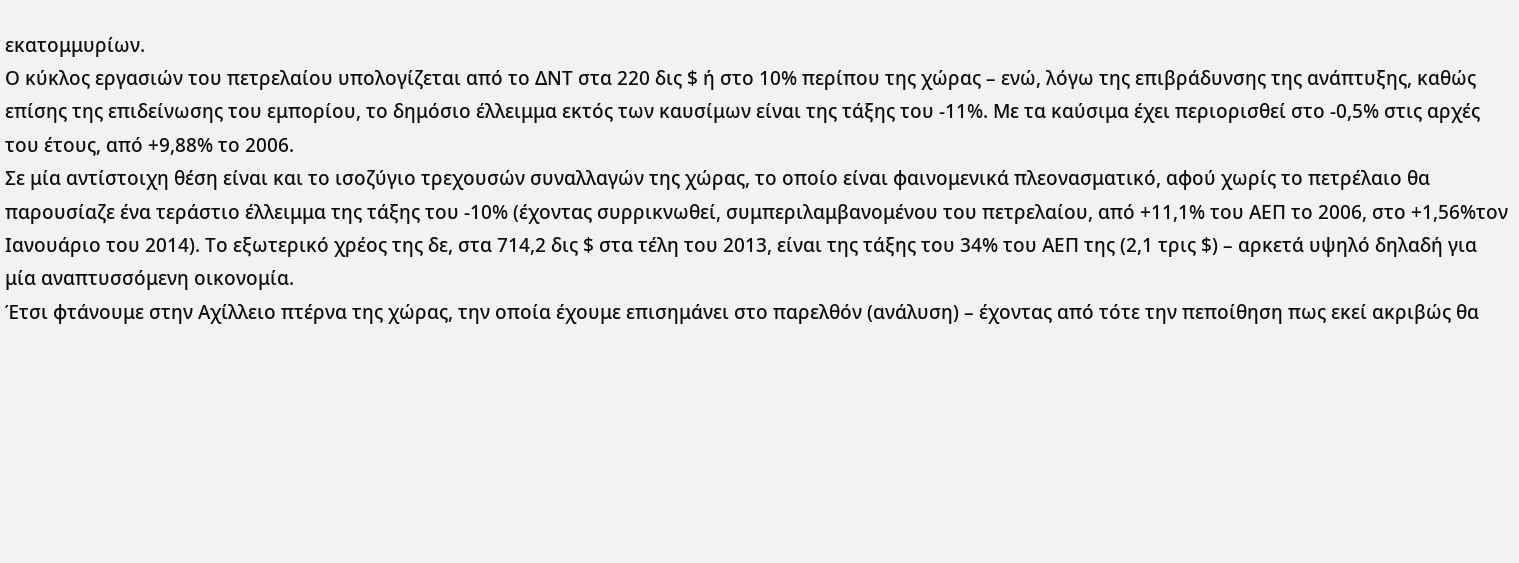εκατομμυρίων.
Ο κύκλος εργασιών του πετρελαίου υπολογίζεται από το ΔΝΤ στα 220 δις $ ή στο 10% περίπου της χώρας – ενώ, λόγω της επιβράδυνσης της ανάπτυξης, καθώς επίσης της επιδείνωσης του εμπορίου, το δημόσιο έλλειμμα εκτός των καυσίμων είναι της τάξης του -11%. Με τα καύσιμα έχει περιορισθεί στο -0,5% στις αρχές του έτους, από +9,88% το 2006.
Σε μία αντίστοιχη θέση είναι και το ισοζύγιο τρεχουσών συναλλαγών της χώρας, το οποίο είναι φαινομενικά πλεονασματικό, αφού χωρίς το πετρέλαιο θα παρουσίαζε ένα τεράστιο έλλειμμα της τάξης του -10% (έχοντας συρρικνωθεί, συμπεριλαμβανομένου του πετρελαίου, από +11,1% του ΑΕΠ το 2006, στο +1,56%τον Ιανουάριο του 2014). Το εξωτερικό χρέος της δε, στα 714,2 δις $ στα τέλη του 2013, είναι της τάξης του 34% του ΑΕΠ της (2,1 τρις $) – αρκετά υψηλό δηλαδή για μία αναπτυσσόμενη οικονομία.
Έτσι φτάνουμε στην Αχίλλειο πτέρνα της χώρας, την οποία έχουμε επισημάνει στο παρελθόν (ανάλυση) – έχοντας από τότε την πεποίθηση πως εκεί ακριβώς θα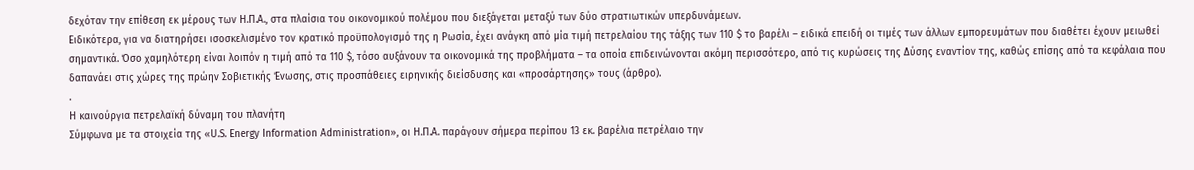δεχόταν την επίθεση εκ μέρους των Η.Π.Α., στα πλαίσια του οικονομικού πολέμου που διεξάγεται μεταξύ των δύο στρατιωτικών υπερδυνάμεων.
Ειδικότερα, για να διατηρήσει ισοσκελισμένο τον κρατικό προϋπολογισμό της η Ρωσία, έχει ανάγκη από μία τιμή πετρελαίου της τάξης των 110 $ το βαρέλι – ειδικά επειδή οι τιμές των άλλων εμπορευμάτων που διαθέτει έχουν μειωθεί σημαντικά. Όσο χαμηλότερη είναι λοιπόν η τιμή από τα 110 $, τόσο αυξάνουν τα οικονομικά της προβλήματα – τα οποία επιδεινώνονται ακόμη περισσότερο, από τις κυρώσεις της Δύσης εναντίον της, καθώς επίσης από τα κεφάλαια που δαπανάει στις χώρες της πρώην Σοβιετικής Ένωσης, στις προσπάθειες ειρηνικής διείσδυσης και «προσάρτησης» τους (άρθρο).
.
Η καινούργια πετρελαϊκή δύναμη του πλανήτη
Σύμφωνα με τα στοιχεία της «U.S. Energy Information Administration», οι Η.Π.Α. παράγουν σήμερα περίπου 13 εκ. βαρέλια πετρέλαιο την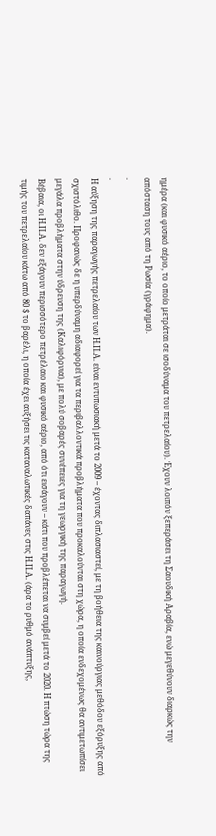ημέρα (και φυσικό αέριο, το οποίο μετράται σε ισοδύναμα του πετρελαίου). Έχουν λοιπόν ξεπεράσει τη Σαουδική Αραβία, ενώ μεγεθύνουν διαρκώς την απόσταση τους από τη Ρωσία (γράφημα).
.
.
Η αύξηση της παραγωγής πετρελαίου των Η.Π.Α. είναι εντυπωσιακή μετά το 2009 – έχοντας διπλασιαστεί, με τη βοήθεια της καινούργιας μεθόδου εξόρυξης από σχιστόλιθο. Προφανώς δε η υπερδύναμη αδιαφορεί για τα περιβαλλοντικά προβλήματα που προκαλούνται στη χώρα, η οποία ενδεχομένως θα αντιμετωπίσει μεγάλα προβλήματα στην ύδρευση της (Καλιφόρνια), με πολύ σοβαρές συνέπειες για τη γεωργική της παραγωγή.
Βέβαια, οι Η.Π.Α. δεν εξάγουν περισσότερο πετρέλαιο και φυσικό αέριο, από ότι εισάγουν – κάτι που προβλέπεται να συμβεί μετά το 2020. Η πτώση τώρα της τιμής του πετρελαίου κάτω από 80 $ το βαρέλι, η οποία έχει αυξήσει τις καταναλωτικές δαπάνες στις Η.Π.Α. (άρα το ρυθμό ανάπτυξης,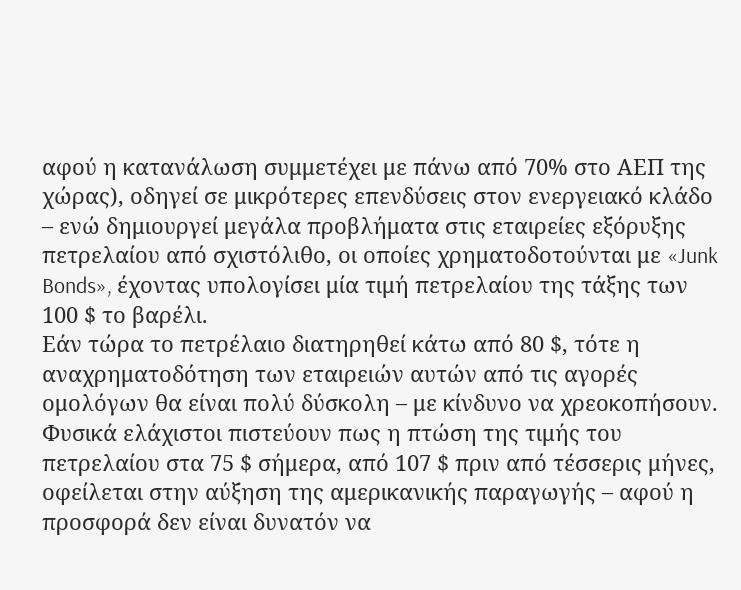αφού η κατανάλωση συμμετέχει με πάνω από 70% στο ΑΕΠ της χώρας), οδηγεί σε μικρότερες επενδύσεις στον ενεργειακό κλάδο – ενώ δημιουργεί μεγάλα προβλήματα στις εταιρείες εξόρυξης πετρελαίου από σχιστόλιθο, οι οποίες χρηματοδοτούνται με «Junk Bonds», έχοντας υπολογίσει μία τιμή πετρελαίου της τάξης των 100 $ το βαρέλι.
Εάν τώρα το πετρέλαιο διατηρηθεί κάτω από 80 $, τότε η αναχρηματοδότηση των εταιρειών αυτών από τις αγορές ομολόγων θα είναι πολύ δύσκολη – με κίνδυνο να χρεοκοπήσουν. Φυσικά ελάχιστοι πιστεύουν πως η πτώση της τιμής του πετρελαίου στα 75 $ σήμερα, από 107 $ πριν από τέσσερις μήνες, οφείλεται στην αύξηση της αμερικανικής παραγωγής – αφού η προσφορά δεν είναι δυνατόν να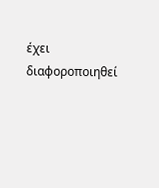έχει διαφοροποιηθεί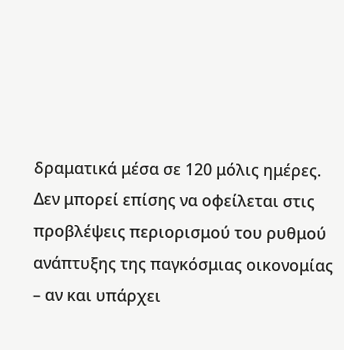δραματικά μέσα σε 120 μόλις ημέρες. Δεν μπορεί επίσης να οφείλεται στις προβλέψεις περιορισμού του ρυθμού ανάπτυξης της παγκόσμιας οικονομίας – αν και υπάρχει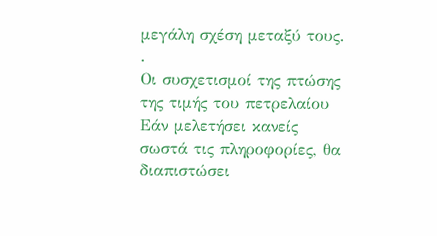μεγάλη σχέση μεταξύ τους.
.
Οι συσχετισμοί της πτώσης της τιμής του πετρελαίου
Εάν μελετήσει κανείς σωστά τις πληροφορίες, θα διαπιστώσει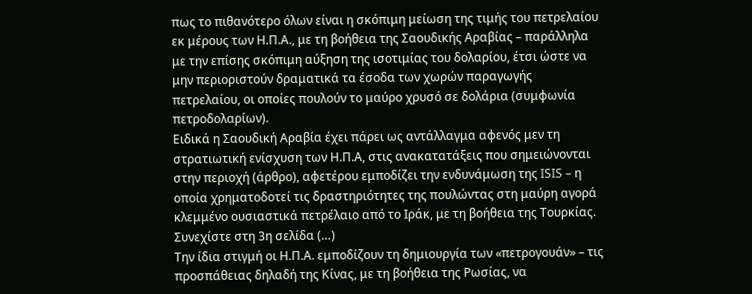πως το πιθανότερο όλων είναι η σκόπιμη μείωση της τιμής του πετρελαίου εκ μέρους των Η.Π.Α., με τη βοήθεια της Σαουδικής Αραβίας – παράλληλα με την επίσης σκόπιμη αύξηση της ισοτιμίας του δολαρίου, έτσι ώστε να μην περιοριστούν δραματικά τα έσοδα των χωρών παραγωγής πετρελαίου, οι οποίες πουλούν το μαύρο χρυσό σε δολάρια (συμφωνία πετροδολαρίων).
Ειδικά η Σαουδική Αραβία έχει πάρει ως αντάλλαγμα αφενός μεν τη στρατιωτική ενίσχυση των Η.Π.Α, στις ανακατατάξεις που σημειώνονται στην περιοχή (άρθρο), αφετέρου εμποδίζει την ενδυνάμωση της ISIS – η οποία χρηματοδοτεί τις δραστηριότητες της πουλώντας στη μαύρη αγορά κλεμμένο ουσιαστικά πετρέλαιο από το Ιράκ, με τη βοήθεια της Τουρκίας.
Συνεχίστε στη 3η σελίδα (…)
Την ίδια στιγμή οι Η.Π.Α. εμποδίζουν τη δημιουργία των «πετρογουάν» – τις προσπάθειας δηλαδή της Κίνας, με τη βοήθεια της Ρωσίας, να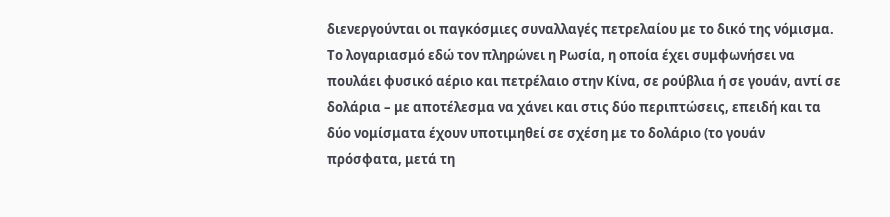διενεργούνται οι παγκόσμιες συναλλαγές πετρελαίου με το δικό της νόμισμα. Το λογαριασμό εδώ τον πληρώνει η Ρωσία, η οποία έχει συμφωνήσει να πουλάει φυσικό αέριο και πετρέλαιο στην Κίνα, σε ρούβλια ή σε γουάν, αντί σε δολάρια – με αποτέλεσμα να χάνει και στις δύο περιπτώσεις, επειδή και τα δύο νομίσματα έχουν υποτιμηθεί σε σχέση με το δολάριο (το γουάν πρόσφατα, μετά τη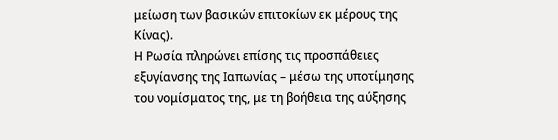μείωση των βασικών επιτοκίων εκ μέρους της Κίνας).
Η Ρωσία πληρώνει επίσης τις προσπάθειες εξυγίανσης της Ιαπωνίας – μέσω της υποτίμησης του νομίσματος της, με τη βοήθεια της αύξησης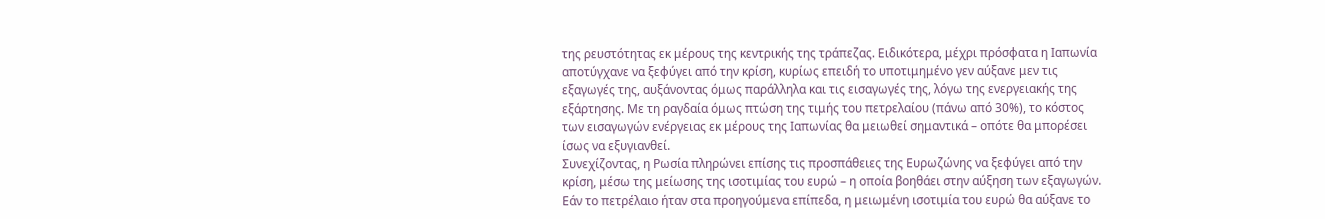της ρευστότητας εκ μέρους της κεντρικής της τράπεζας. Ειδικότερα, μέχρι πρόσφατα η Ιαπωνία αποτύγχανε να ξεφύγει από την κρίση, κυρίως επειδή το υποτιμημένο γεν αύξανε μεν τις εξαγωγές της, αυξάνοντας όμως παράλληλα και τις εισαγωγές της, λόγω της ενεργειακής της εξάρτησης. Με τη ραγδαία όμως πτώση της τιμής του πετρελαίου (πάνω από 30%), το κόστος των εισαγωγών ενέργειας εκ μέρους της Ιαπωνίας θα μειωθεί σημαντικά – οπότε θα μπορέσει ίσως να εξυγιανθεί.
Συνεχίζοντας, η Ρωσία πληρώνει επίσης τις προσπάθειες της Ευρωζώνης να ξεφύγει από την κρίση, μέσω της μείωσης της ισοτιμίας του ευρώ – η οποία βοηθάει στην αύξηση των εξαγωγών. Εάν το πετρέλαιο ήταν στα προηγούμενα επίπεδα, η μειωμένη ισοτιμία του ευρώ θα αύξανε το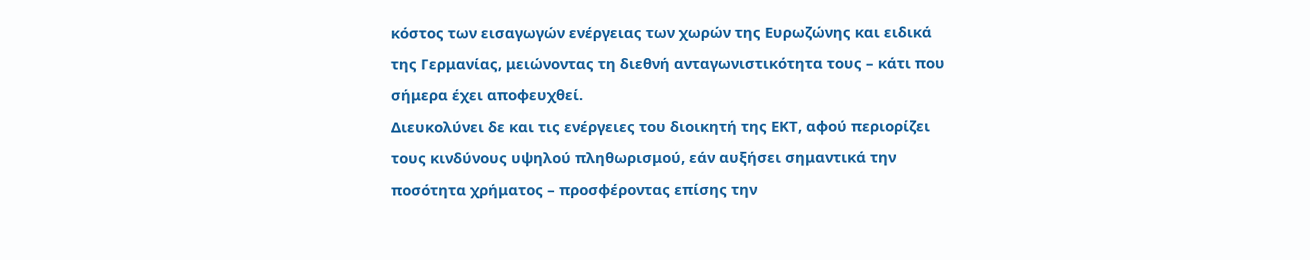κόστος των εισαγωγών ενέργειας των χωρών της Ευρωζώνης και ειδικά της Γερμανίας, μειώνοντας τη διεθνή ανταγωνιστικότητα τους – κάτι που σήμερα έχει αποφευχθεί.
Διευκολύνει δε και τις ενέργειες του διοικητή της ΕΚΤ, αφού περιορίζει τους κινδύνους υψηλού πληθωρισμού, εάν αυξήσει σημαντικά την ποσότητα χρήματος – προσφέροντας επίσης την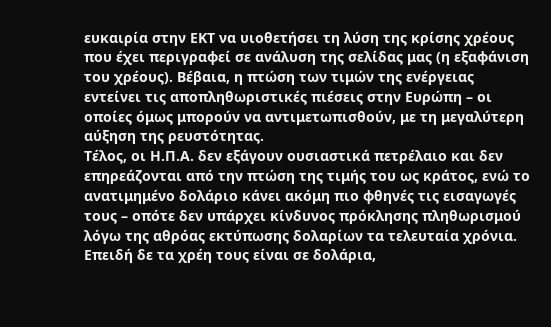ευκαιρία στην ΕΚΤ να υιοθετήσει τη λύση της κρίσης χρέους που έχει περιγραφεί σε ανάλυση της σελίδας μας (η εξαφάνιση του χρέους). Βέβαια, η πτώση των τιμών της ενέργειας εντείνει τις αποπληθωριστικές πιέσεις στην Ευρώπη – οι οποίες όμως μπορούν να αντιμετωπισθούν, με τη μεγαλύτερη αύξηση της ρευστότητας.
Τέλος, οι Η.Π.Α. δεν εξάγουν ουσιαστικά πετρέλαιο και δεν επηρεάζονται από την πτώση της τιμής του ως κράτος, ενώ το ανατιμημένο δολάριο κάνει ακόμη πιο φθηνές τις εισαγωγές τους – οπότε δεν υπάρχει κίνδυνος πρόκλησης πληθωρισμού λόγω της αθρόας εκτύπωσης δολαρίων τα τελευταία χρόνια. Επειδή δε τα χρέη τους είναι σε δολάρια,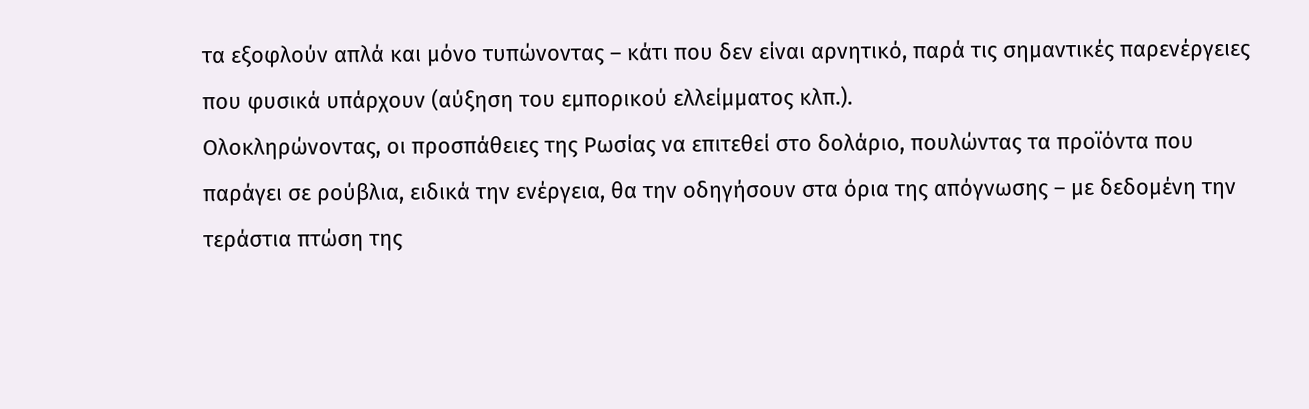τα εξοφλούν απλά και μόνο τυπώνοντας – κάτι που δεν είναι αρνητικό, παρά τις σημαντικές παρενέργειες που φυσικά υπάρχουν (αύξηση του εμπορικού ελλείμματος κλπ.).
Ολοκληρώνοντας, οι προσπάθειες της Ρωσίας να επιτεθεί στο δολάριο, πουλώντας τα προϊόντα που παράγει σε ρούβλια, ειδικά την ενέργεια, θα την οδηγήσουν στα όρια της απόγνωσης – με δεδομένη την τεράστια πτώση της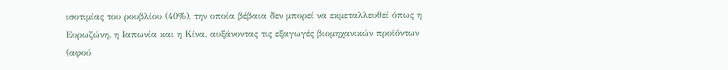ισοτιμίας του ρουβλίου (40%), την οποία βέβαια δεν μπορεί να εκμεταλλευθεί όπως η Ευρωζώνη, η Ιαπωνία και η Κίνα, αυξάνοντας τις εξαγωγές βιομηχανικών προϊόντων (αφού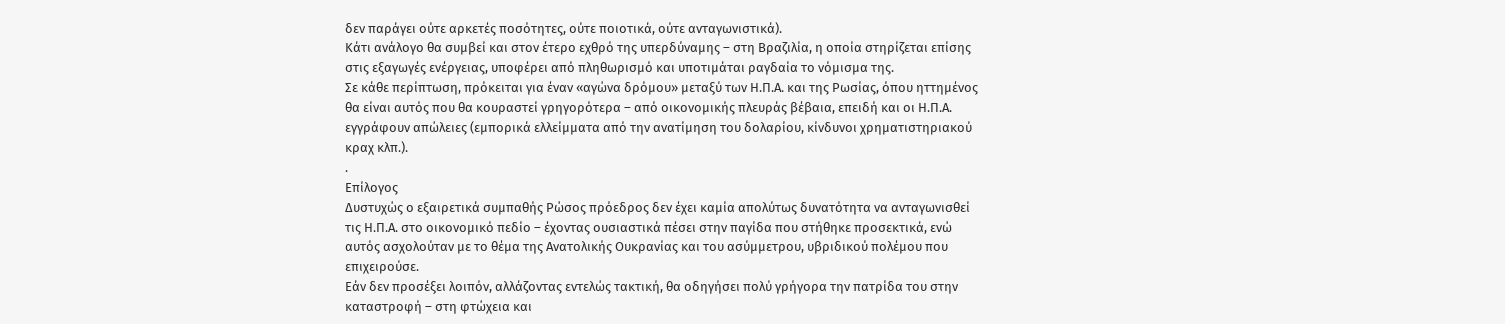δεν παράγει ούτε αρκετές ποσότητες, ούτε ποιοτικά, ούτε ανταγωνιστικά).
Κάτι ανάλογο θα συμβεί και στον έτερο εχθρό της υπερδύναμης – στη Βραζιλία, η οποία στηρίζεται επίσης στις εξαγωγές ενέργειας, υποφέρει από πληθωρισμό και υποτιμάται ραγδαία το νόμισμα της.
Σε κάθε περίπτωση, πρόκειται για έναν «αγώνα δρόμου» μεταξύ των Η.Π.Α. και της Ρωσίας, όπου ηττημένος θα είναι αυτός που θα κουραστεί γρηγορότερα – από οικονομικής πλευράς βέβαια, επειδή και οι Η.Π.Α. εγγράφουν απώλειες (εμπορικά ελλείμματα από την ανατίμηση του δολαρίου, κίνδυνοι χρηματιστηριακού κραχ κλπ.).
.
Επίλογος
Δυστυχώς ο εξαιρετικά συμπαθής Ρώσος πρόεδρος δεν έχει καμία απολύτως δυνατότητα να ανταγωνισθεί τις Η.Π.Α. στο οικονομικό πεδίο – έχοντας ουσιαστικά πέσει στην παγίδα που στήθηκε προσεκτικά, ενώ αυτός ασχολούταν με το θέμα της Ανατολικής Ουκρανίας και του ασύμμετρου, υβριδικού πολέμου που επιχειρούσε.
Εάν δεν προσέξει λοιπόν, αλλάζοντας εντελώς τακτική, θα οδηγήσει πολύ γρήγορα την πατρίδα του στην καταστροφή – στη φτώχεια και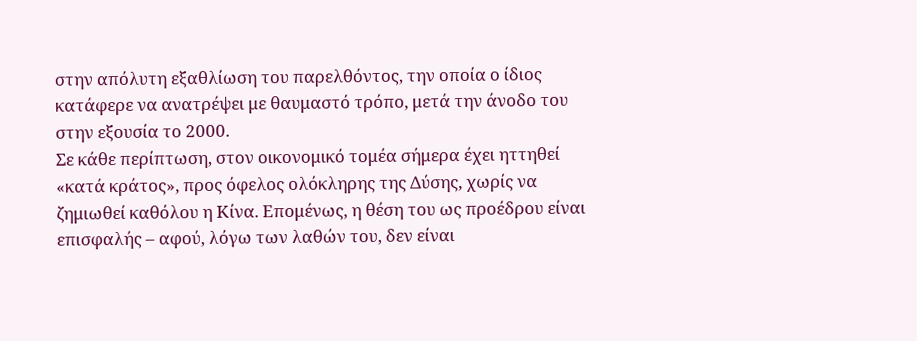στην απόλυτη εξαθλίωση του παρελθόντος, την οποία ο ίδιος κατάφερε να ανατρέψει με θαυμαστό τρόπο, μετά την άνοδο του στην εξουσία το 2000.
Σε κάθε περίπτωση, στον οικονομικό τομέα σήμερα έχει ηττηθεί «κατά κράτος», προς όφελος ολόκληρης της Δύσης, χωρίς να ζημιωθεί καθόλου η Κίνα. Επομένως, η θέση του ως προέδρου είναι επισφαλής – αφού, λόγω των λαθών του, δεν είναι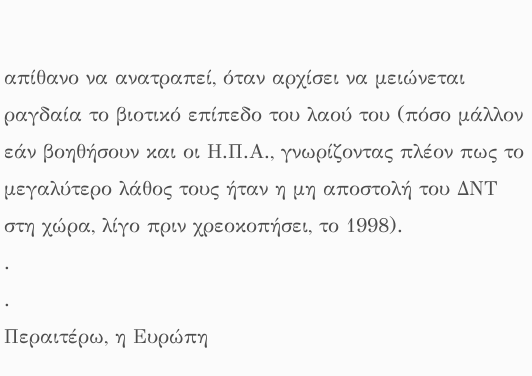απίθανο να ανατραπεί, όταν αρχίσει να μειώνεται ραγδαία το βιοτικό επίπεδο του λαού του (πόσο μάλλον εάν βοηθήσουν και οι Η.Π.Α., γνωρίζοντας πλέον πως το μεγαλύτερο λάθος τους ήταν η μη αποστολή του ΔΝΤ στη χώρα, λίγο πριν χρεοκοπήσει, το 1998).
.
.
Περαιτέρω, η Ευρώπη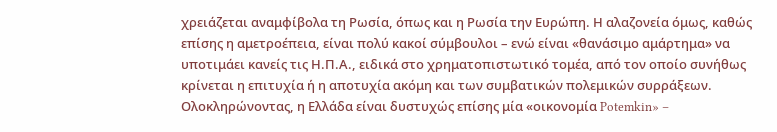χρειάζεται αναμφίβολα τη Ρωσία, όπως και η Ρωσία την Ευρώπη. Η αλαζονεία όμως, καθώς επίσης η αμετροέπεια, είναι πολύ κακοί σύμβουλοι – ενώ είναι «θανάσιμο αμάρτημα» να υποτιμάει κανείς τις Η.Π.Α., ειδικά στο χρηματοπιστωτικό τομέα, από τον οποίο συνήθως κρίνεται η επιτυχία ή η αποτυχία ακόμη και των συμβατικών πολεμικών συρράξεων.
Ολοκληρώνοντας, η Ελλάδα είναι δυστυχώς επίσης μία «οικονομία Potemkin» –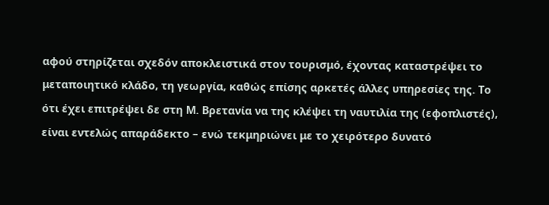αφού στηρίζεται σχεδόν αποκλειστικά στον τουρισμό, έχοντας καταστρέψει το μεταποιητικό κλάδο, τη γεωργία, καθώς επίσης αρκετές άλλες υπηρεσίες της. Το ότι έχει επιτρέψει δε στη Μ. Βρετανία να της κλέψει τη ναυτιλία της (εφοπλιστές), είναι εντελώς απαράδεκτο – ενώ τεκμηριώνει με το χειρότερο δυνατό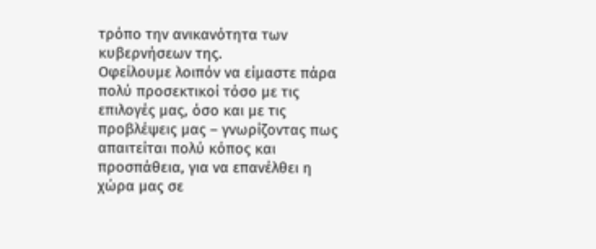τρόπο την ανικανότητα των κυβερνήσεων της.
Οφείλουμε λοιπόν να είμαστε πάρα πολύ προσεκτικοί τόσο με τις επιλογές μας, όσο και με τις προβλέψεις μας – γνωρίζοντας πως απαιτείται πολύ κόπος και προσπάθεια, για να επανέλθει η χώρα μας σε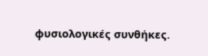φυσιολογικές συνθήκες.